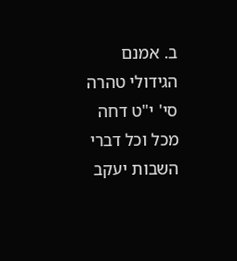ב. אמנם הגידולי טהרה סי' י"ט דחה מכל וכל דברי השבות יעקב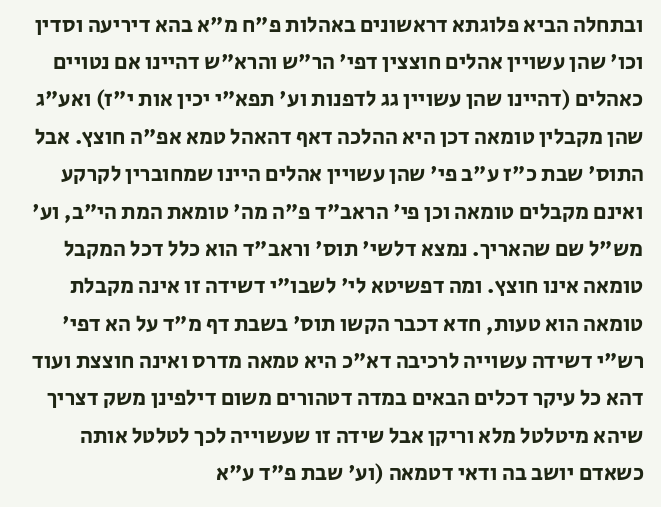ובתחלה הביא פלוגתא דראשונים באהלות פ"ח מ"א בהא דיריעה וסדין וכו' שהן עשויין אהלים חוצצין דפי' הר"ש והרא"ש דהיינו אם נטויים כאהלים (דהיינו שהן עשויין גג לדפנות וע' תפא"י יכין אות י"ז) ואע"ג שהן מקבלין טומאה דכן היא ההלכה דאף דהאהל טמא אפ"ה חוצץ. אבל התוס' שבת כ"ז ע"ב פי' שהן עשויין אהלים היינו שמחוברין לקרקע ואינם מקבלים טומאה וכן פי' הראב"ד פ"ה מה' טומאת המת הי"ב, וע' מש"ל שם שהאריך. נמצא דלשי' תוס' וראב"ד הוא כלל דכל המקבל טומאה אינו חוצץ. ומה דפשיטא לי' לשבו"י דשידה זו אינה מקבלת טומאה הוא טעות, חדא דכבר הקשו תוס' בשבת דף מ"ד על הא דפי' רש"י דשידה עשוייה לרכיבה דא"כ היא טמאה מדרס ואינה חוצצת ועוד דהא כל עיקר דכלים הבאים במדה דטהורים משום דילפינן משק דצריך שיהא מיטלטל מלא וריקן אבל שידה זו שעשוייה לכך לטלטל אותה כשאדם יושב בה ודאי דטמאה (וע' שבת פ"ד ע"א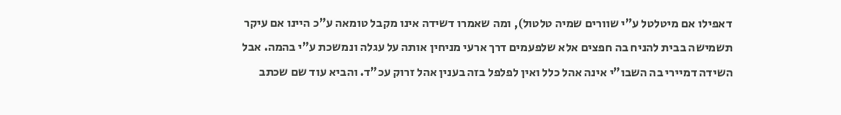דאפילו אם מיטלטל ע"י שוורים שמיה טלטול), ומה שאמרו דשידה אינו מקבל טומאה ע"כ היינו אם עיקר תשמישה בבית להניח בה חפצים אלא שלפעמים דרך ארעי מניחין אותה על עגלה ונמשכת ע"י בהמה. אבל השידה דמיירי בה השבו"י אינה אהל כלל ואין לפלפל בזה בענין אהל זרוק עכ"ד. והביא עוד שם שכתב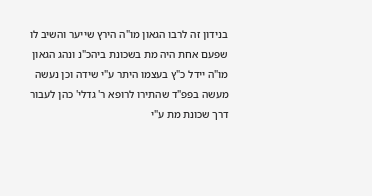בנידון זה לרבו הגאון מו"ה הירץ שייער והשיב לו שפעם אחת היה מת בשכונת ביהכ"נ ונהג הגאון מו"ה יידל כ"ץ בעצמו היתר ע"י שידה וכן נעשה מעשה בפפ"ד שהתירו לרופא ר' גדלי' כהן לעבור דרך שכונת מת ע"י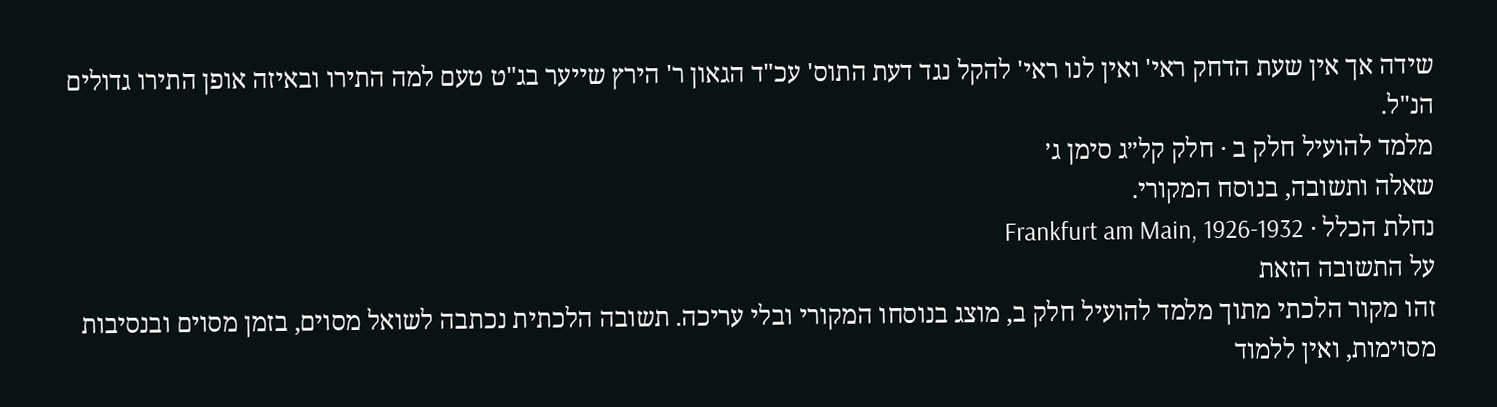שידה אך אין שעת הדחק ראי' ואין לנו ראי' להקל נגד דעת התוס' עכ"ד הגאון ר' הירץ שייער בג"ט טעם למה התירו ובאיזה אופן התירו גדולים הנ"ל.
מלמד להועיל חלק ב · חלק קל״ג סימן ג׳
שאלה ותשובה, בנוסח המקורי.
נחלת הכלל · Frankfurt am Main, 1926-1932
על התשובה הזאת
זהו מקור הלכתי מתוך מלמד להועיל חלק ב, מוצג בנוסחו המקורי ובלי עריכה. תשובה הלכתית נכתבה לשואל מסוים, בזמן מסוים ובנסיבות מסוימות, ואין ללמוד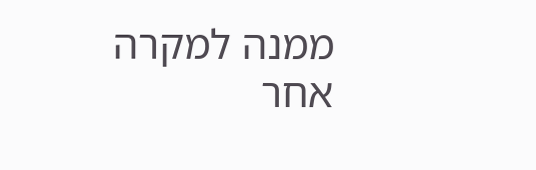ממנה למקרה אחר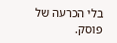בלי הכרעה של פוסק.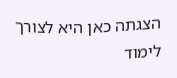הצגתה כאן היא לצורך לימוד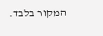המקור בלבד.